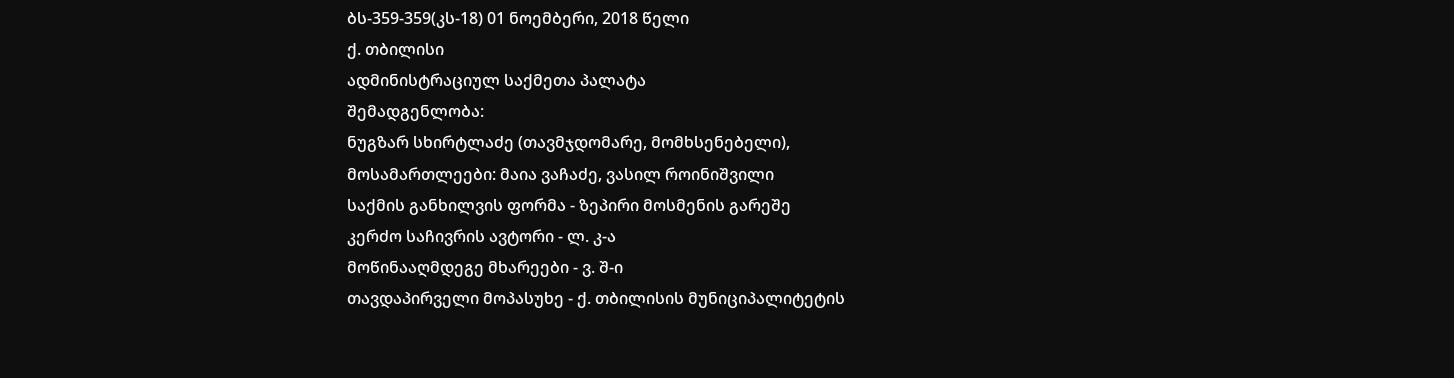ბს-359-359(კს-18) 01 ნოემბერი, 2018 წელი
ქ. თბილისი
ადმინისტრაციულ საქმეთა პალატა
შემადგენლობა:
ნუგზარ სხირტლაძე (თავმჯდომარე, მომხსენებელი),
მოსამართლეები: მაია ვაჩაძე, ვასილ როინიშვილი
საქმის განხილვის ფორმა - ზეპირი მოსმენის გარეშე
კერძო საჩივრის ავტორი - ლ. კ-ა
მოწინააღმდეგე მხარეები - ვ. შ-ი
თავდაპირველი მოპასუხე - ქ. თბილისის მუნიციპალიტეტის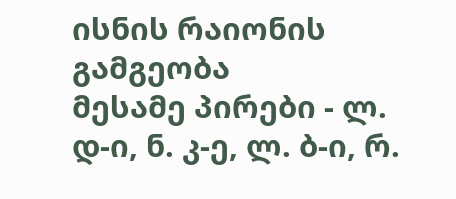ისნის რაიონის გამგეობა
მესამე პირები - ლ. დ-ი, ნ. კ-ე, ლ. ბ-ი, რ.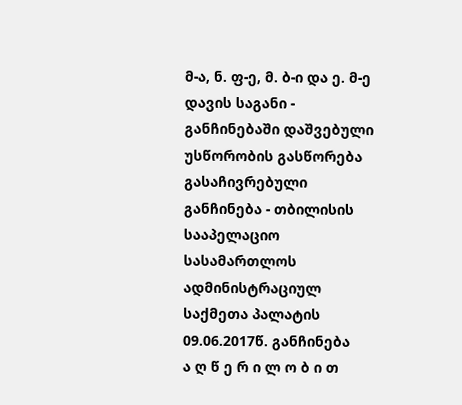მ-ა, ნ. ფ-ე, მ. ბ-ი და ე. მ-ე
დავის საგანი - განჩინებაში დაშვებული უსწორობის გასწორება
გასაჩივრებული განჩინება - თბილისის სააპელაციო სასამართლოს ადმინისტრაციულ საქმეთა პალატის 09.06.2017წ. განჩინება
ა ღ წ ე რ ი ლ ო ბ ი თ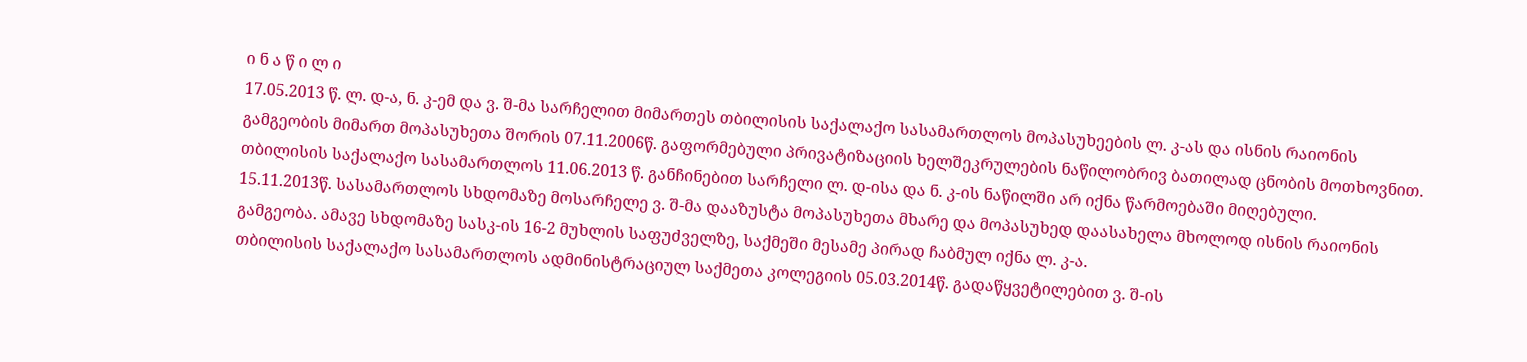ი ნ ა წ ი ლ ი
17.05.2013 წ. ლ. დ-ა, ნ. კ-ემ და ვ. შ-მა სარჩელით მიმართეს თბილისის საქალაქო სასამართლოს მოპასუხეების ლ. კ-ას და ისნის რაიონის გამგეობის მიმართ მოპასუხეთა შორის 07.11.2006წ. გაფორმებული პრივატიზაციის ხელშეკრულების ნაწილობრივ ბათილად ცნობის მოთხოვნით.
თბილისის საქალაქო სასამართლოს 11.06.2013 წ. განჩინებით სარჩელი ლ. დ-ისა და ნ. კ-ის ნაწილში არ იქნა წარმოებაში მიღებული.
15.11.2013წ. სასამართლოს სხდომაზე მოსარჩელე ვ. შ-მა დააზუსტა მოპასუხეთა მხარე და მოპასუხედ დაასახელა მხოლოდ ისნის რაიონის გამგეობა. ამავე სხდომაზე სასკ-ის 16-2 მუხლის საფუძველზე, საქმეში მესამე პირად ჩაბმულ იქნა ლ. კ-ა.
თბილისის საქალაქო სასამართლოს ადმინისტრაციულ საქმეთა კოლეგიის 05.03.2014წ. გადაწყვეტილებით ვ. შ-ის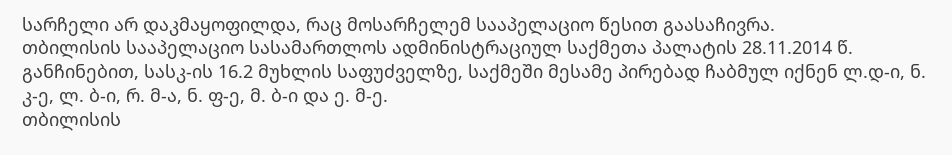სარჩელი არ დაკმაყოფილდა, რაც მოსარჩელემ სააპელაციო წესით გაასაჩივრა.
თბილისის სააპელაციო სასამართლოს ადმინისტრაციულ საქმეთა პალატის 28.11.2014 წ. განჩინებით, სასკ-ის 16.2 მუხლის საფუძველზე, საქმეში მესამე პირებად ჩაბმულ იქნენ ლ.დ-ი, ნ. კ-ე, ლ. ბ-ი, რ. მ-ა, ნ. ფ-ე, მ. ბ-ი და ე. მ-ე.
თბილისის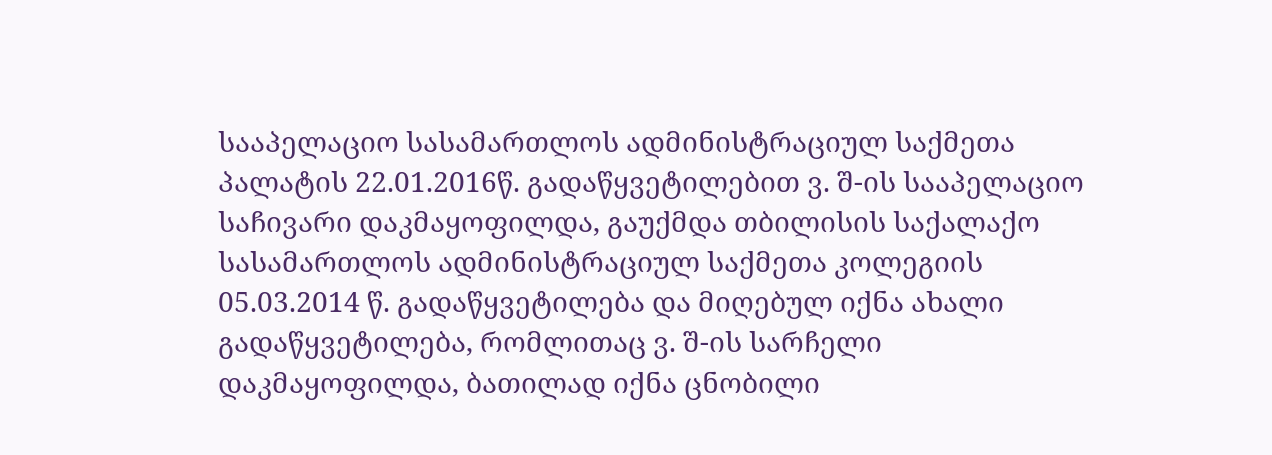სააპელაციო სასამართლოს ადმინისტრაციულ საქმეთა პალატის 22.01.2016წ. გადაწყვეტილებით ვ. შ-ის სააპელაციო საჩივარი დაკმაყოფილდა, გაუქმდა თბილისის საქალაქო სასამართლოს ადმინისტრაციულ საქმეთა კოლეგიის 05.03.2014 წ. გადაწყვეტილება და მიღებულ იქნა ახალი გადაწყვეტილება, რომლითაც ვ. შ-ის სარჩელი დაკმაყოფილდა, ბათილად იქნა ცნობილი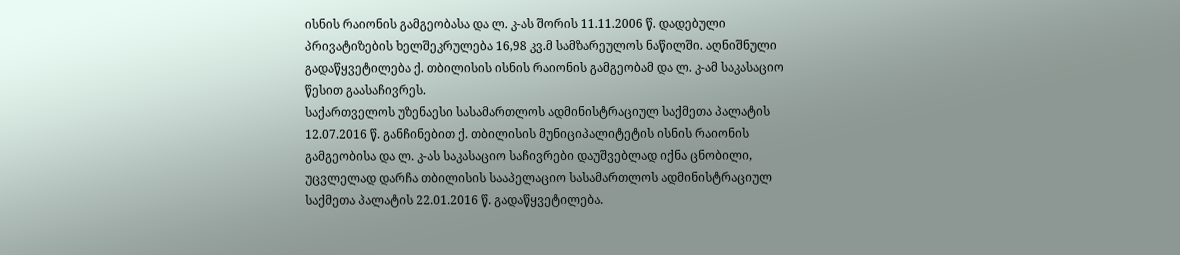ისნის რაიონის გამგეობასა და ლ. კ-ას შორის 11.11.2006 წ. დადებული პრივატიზების ხელშეკრულება 16,98 კვ.მ სამზარეულოს ნაწილში. აღნიშნული გადაწყვეტილება ქ. თბილისის ისნის რაიონის გამგეობამ და ლ. კ-ამ საკასაციო წესით გაასაჩივრეს.
საქართველოს უზენაესი სასამართლოს ადმინისტრაციულ საქმეთა პალატის 12.07.2016 წ. განჩინებით ქ. თბილისის მუნიციპალიტეტის ისნის რაიონის გამგეობისა და ლ. კ-ას საკასაციო საჩივრები დაუშვებლად იქნა ცნობილი, უცვლელად დარჩა თბილისის სააპელაციო სასამართლოს ადმინისტრაციულ საქმეთა პალატის 22.01.2016 წ. გადაწყვეტილება.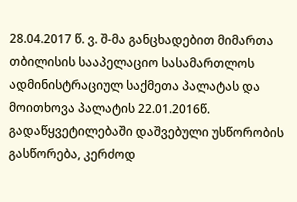28.04.2017 წ. ვ. შ-მა განცხადებით მიმართა თბილისის სააპელაციო სასამართლოს ადმინისტრაციულ საქმეთა პალატას და მოითხოვა პალატის 22.01.2016წ. გადაწყვეტილებაში დაშვებული უსწორობის გასწორება, კერძოდ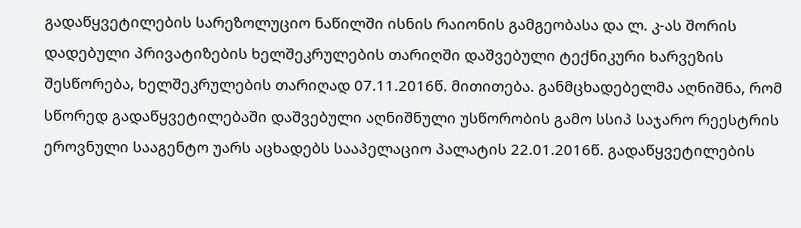გადაწყვეტილების სარეზოლუციო ნაწილში ისნის რაიონის გამგეობასა და ლ. კ-ას შორის დადებული პრივატიზების ხელშეკრულების თარიღში დაშვებული ტექნიკური ხარვეზის შესწორება, ხელშეკრულების თარიღად 07.11.2016წ. მითითება. განმცხადებელმა აღნიშნა, რომ სწორედ გადაწყვეტილებაში დაშვებული აღნიშნული უსწორობის გამო სსიპ საჯარო რეესტრის ეროვნული სააგენტო უარს აცხადებს სააპელაციო პალატის 22.01.2016წ. გადაწყვეტილების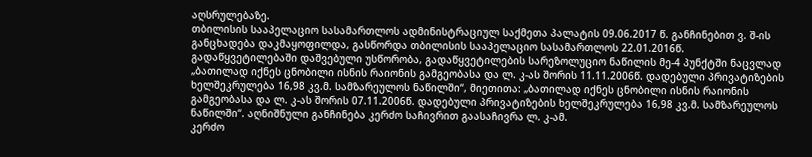აღსრულებაზე.
თბილისის სააპელაციო სასამართლოს ადმინისტრაციულ საქმეთა პალატის 09.06.2017 წ. განჩინებით ვ. შ-ის განცხადება დაკმაყოფილდა, გასწორდა თბილისის სააპელაციო სასამართლოს 22.01.2016წ. გადაწყვეტილებაში დაშვებული უსწორობა, გადაწყვეტილების სარეზოლუციო ნაწილის მე-4 პუნქტში ნაცვლად „ბათილად იქნეს ცნობილი ისნის რაიონის გამგეობასა და ლ. კ-ას შორის 11.11.2006წ. დადებული პრივატიზების ხელშეკრულება 16,98 კვ.მ. სამზარეულოს ნაწილში“, მიეთითა: „ბათილად იქნეს ცნობილი ისნის რაიონის გამგეობასა და ლ. კ-ას შორის 07.11.2006წ. დადებული პრივატიზების ხელშეკრულება 16,98 კვ.მ. სამზარეულოს ნაწილში“. აღნიშნული განჩინება კერძო საჩივრით გაასაჩივრა ლ. კ-ამ.
კერძო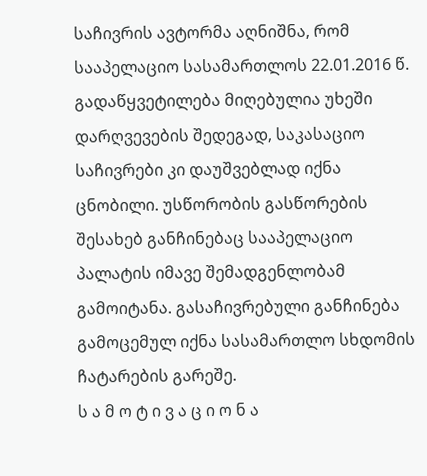საჩივრის ავტორმა აღნიშნა, რომ სააპელაციო სასამართლოს 22.01.2016 წ. გადაწყვეტილება მიღებულია უხეში დარღვევების შედეგად, საკასაციო საჩივრები კი დაუშვებლად იქნა ცნობილი. უსწორობის გასწორების შესახებ განჩინებაც სააპელაციო პალატის იმავე შემადგენლობამ გამოიტანა. გასაჩივრებული განჩინება გამოცემულ იქნა სასამართლო სხდომის ჩატარების გარეშე.
ს ა მ ო ტ ი ვ ა ც ი ო ნ ა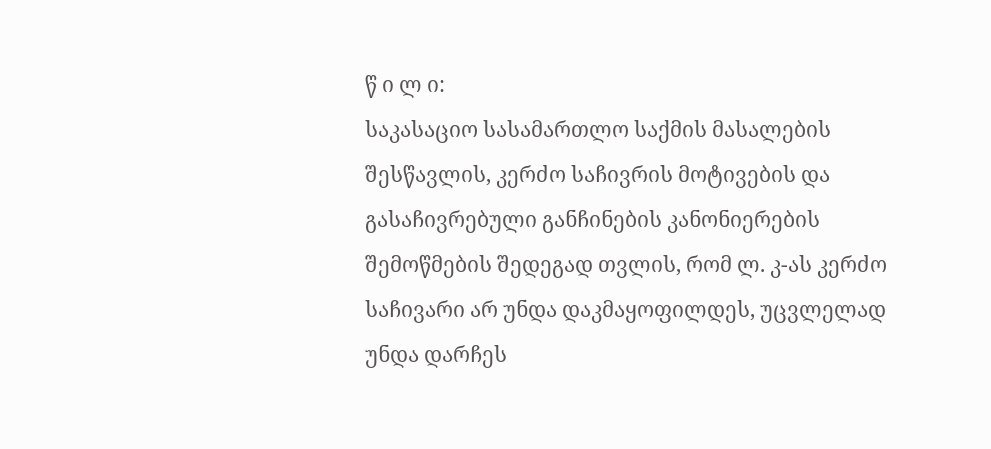წ ი ლ ი:
საკასაციო სასამართლო საქმის მასალების შესწავლის, კერძო საჩივრის მოტივების და გასაჩივრებული განჩინების კანონიერების შემოწმების შედეგად თვლის, რომ ლ. კ-ას კერძო საჩივარი არ უნდა დაკმაყოფილდეს, უცვლელად უნდა დარჩეს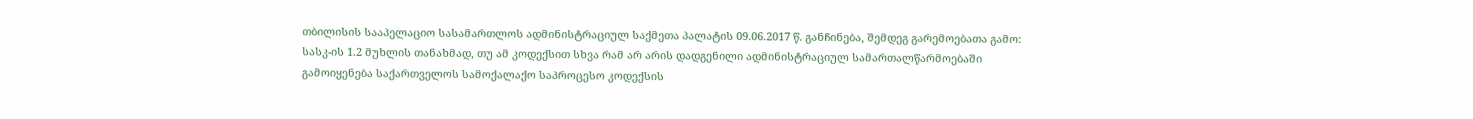თბილისის სააპელაციო სასამართლოს ადმინისტრაციულ საქმეთა პალატის 09.06.2017 წ. განჩინება, შემდეგ გარემოებათა გამო:
სასკ-ის 1.2 მუხლის თანახმად, თუ ამ კოდექსით სხვა რამ არ არის დადგენილი ადმინისტრაციულ სამართალწარმოებაში გამოიყენება საქართველოს სამოქალაქო საპროცესო კოდექსის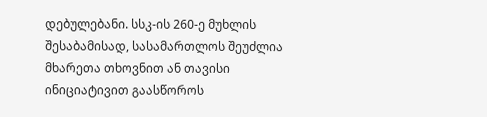დებულებანი. სსკ-ის 260-ე მუხლის შესაბამისად, სასამართლოს შეუძლია მხარეთა თხოვნით ან თავისი ინიციატივით გაასწოროს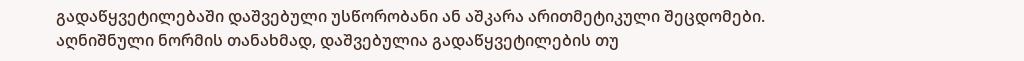გადაწყვეტილებაში დაშვებული უსწორობანი ან აშკარა არითმეტიკული შეცდომები. აღნიშნული ნორმის თანახმად, დაშვებულია გადაწყვეტილების თუ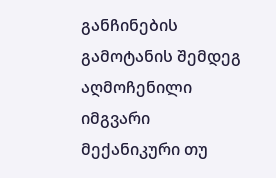განჩინების გამოტანის შემდეგ აღმოჩენილი იმგვარი მექანიკური თუ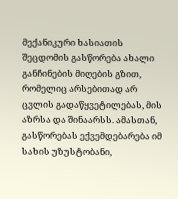მექანიკური ხასიათის შეცდომის გასწორება ახალი განჩინების მიღების გზით, რომელიც არსებითად არ ცვლის გადაწყვეტილებას, მის აზრსა და შინაარსს. ამასთან, გასწორებას ექვემდებარება იმ სახის უზუსტობანი,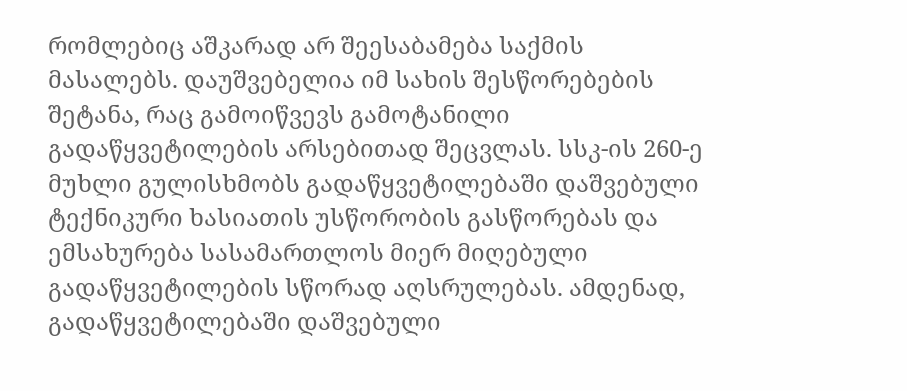რომლებიც აშკარად არ შეესაბამება საქმის მასალებს. დაუშვებელია იმ სახის შესწორებების შეტანა, რაც გამოიწვევს გამოტანილი გადაწყვეტილების არსებითად შეცვლას. სსკ-ის 260-ე მუხლი გულისხმობს გადაწყვეტილებაში დაშვებული ტექნიკური ხასიათის უსწორობის გასწორებას და ემსახურება სასამართლოს მიერ მიღებული გადაწყვეტილების სწორად აღსრულებას. ამდენად, გადაწყვეტილებაში დაშვებული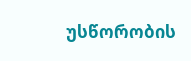უსწორობის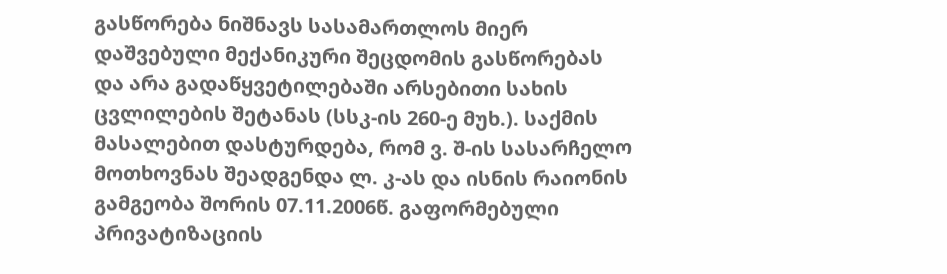გასწორება ნიშნავს სასამართლოს მიერ დაშვებული მექანიკური შეცდომის გასწორებას და არა გადაწყვეტილებაში არსებითი სახის ცვლილების შეტანას (სსკ-ის 260-ე მუხ.). საქმის მასალებით დასტურდება, რომ ვ. შ-ის სასარჩელო მოთხოვნას შეადგენდა ლ. კ-ას და ისნის რაიონის გამგეობა შორის 07.11.2006წ. გაფორმებული პრივატიზაციის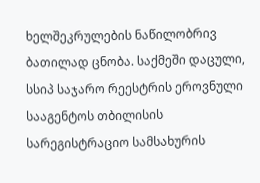ხელშეკრულების ნაწილობრივ ბათილად ცნობა. საქმეში დაცული, სსიპ საჯარო რეესტრის ეროვნული სააგენტოს თბილისის სარეგისტრაციო სამსახურის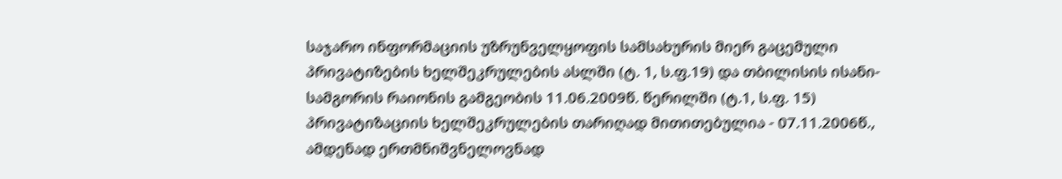საჯარო ინფორმაციის უზრუნველყოფის სამსახურის მიერ გაცემული პრივატიზების ხელშეკრულების ასლში (ტ. 1, ს.ფ.19) და თბილისის ისანი-სამგორის რაიონის გამგეობის 11.06.2009წ. წერილში (ტ.1, ს.ფ. 15) პრივატიზაციის ხელშეკრულების თარიღად მითითებულია - 07.11.2006წ., ამდენად ერთმნიშვნელოვნად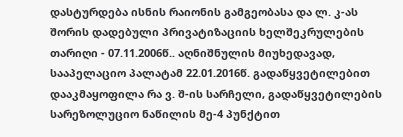დასტურდება ისნის რაიონის გამგეობასა და ლ. კ-ას შორის დადებული პრივატიზაციის ხელშეკრულების თარიღი - 07.11.2006წ.. აღნიშნულის მიუხედავად, სააპელაციო პალატამ 22.01.2016წ. გადაწყვეტილებით დააკმაყოფილა რა ვ. შ-ის სარჩელი, გადაწყვეტილების სარეზოლუციო ნაწილის მე-4 პუნქტით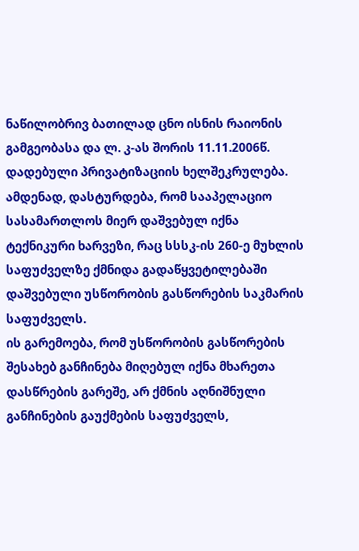ნაწილობრივ ბათილად ცნო ისნის რაიონის გამგეობასა და ლ. კ-ას შორის 11.11.2006წ. დადებული პრივატიზაციის ხელშეკრულება. ამდენად, დასტურდება, რომ სააპელაციო სასამართლოს მიერ დაშვებულ იქნა ტექნიკური ხარვეზი, რაც სსსკ-ის 260-ე მუხლის საფუძველზე ქმნიდა გადაწყვეტილებაში დაშვებული უსწორობის გასწორების საკმარის საფუძველს.
ის გარემოება, რომ უსწორობის გასწორების შესახებ განჩინება მიღებულ იქნა მხარეთა დასწრების გარეშე, არ ქმნის აღნიშნული განჩინების გაუქმების საფუძველს,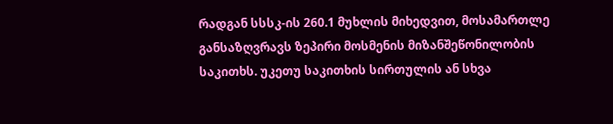რადგან სსსკ-ის 260.1 მუხლის მიხედვით, მოსამართლე განსაზღვრავს ზეპირი მოსმენის მიზანშეწონილობის საკითხს. უკეთუ საკითხის სირთულის ან სხვა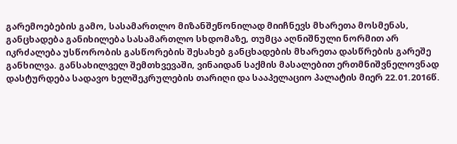გარემოებების გამო, სასამართლო მიზანშეწონილად მიიჩნევს მხარეთა მოსმენას, განცხადება განიხილება სასამართლო სხდომაზე, თუმცა აღნიშნული ნორმით არ იკრძალება უსწორობის გასწორების შესახებ განცხადების მხარეთა დასწრების გარეშე განხილვა. განსახილველ შემთხვევაში, ვინაიდან საქმის მასალებით ერთმნიშვნელოვნად დასტურდება სადავო ხელშეკრულების თარიღი და სააპელაციო პალატის მიერ 22.01.2016წ.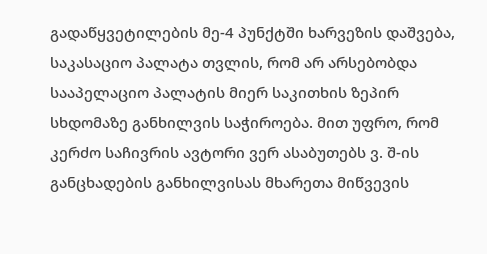გადაწყვეტილების მე-4 პუნქტში ხარვეზის დაშვება, საკასაციო პალატა თვლის, რომ არ არსებობდა სააპელაციო პალატის მიერ საკითხის ზეპირ სხდომაზე განხილვის საჭიროება. მით უფრო, რომ კერძო საჩივრის ავტორი ვერ ასაბუთებს ვ. შ-ის განცხადების განხილვისას მხარეთა მიწვევის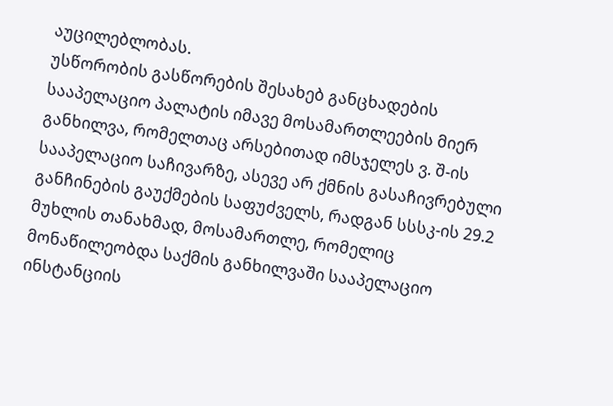აუცილებლობას.
უსწორობის გასწორების შესახებ განცხადების სააპელაციო პალატის იმავე მოსამართლეების მიერ განხილვა, რომელთაც არსებითად იმსჯელეს ვ. შ-ის სააპელაციო საჩივარზე, ასევე არ ქმნის გასაჩივრებული განჩინების გაუქმების საფუძველს, რადგან სსსკ-ის 29.2 მუხლის თანახმად, მოსამართლე, რომელიც მონაწილეობდა საქმის განხილვაში სააპელაციო ინსტანციის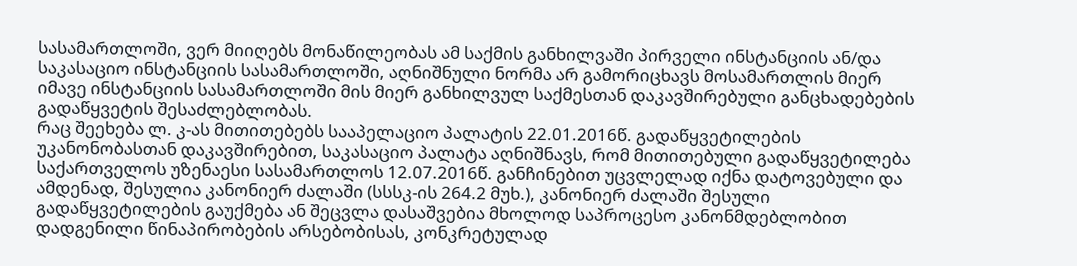სასამართლოში, ვერ მიიღებს მონაწილეობას ამ საქმის განხილვაში პირველი ინსტანციის ან/და საკასაციო ინსტანციის სასამართლოში, აღნიშნული ნორმა არ გამორიცხავს მოსამართლის მიერ იმავე ინსტანციის სასამართლოში მის მიერ განხილვულ საქმესთან დაკავშირებული განცხადებების გადაწყვეტის შესაძლებლობას.
რაც შეეხება ლ. კ-ას მითითებებს სააპელაციო პალატის 22.01.2016წ. გადაწყვეტილების უკანონობასთან დაკავშირებით, საკასაციო პალატა აღნიშნავს, რომ მითითებული გადაწყვეტილება საქართველოს უზენაესი სასამართლოს 12.07.2016წ. განჩინებით უცვლელად იქნა დატოვებული და ამდენად, შესულია კანონიერ ძალაში (სსსკ-ის 264.2 მუხ.), კანონიერ ძალაში შესული გადაწყვეტილების გაუქმება ან შეცვლა დასაშვებია მხოლოდ საპროცესო კანონმდებლობით დადგენილი წინაპირობების არსებობისას, კონკრეტულად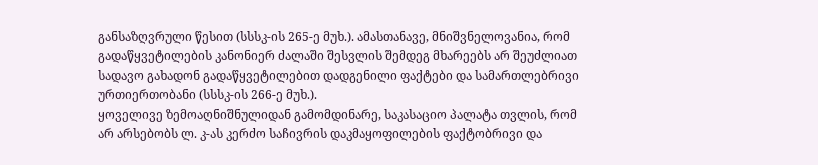განსაზღვრული წესით (სსსკ-ის 265-ე მუხ.). ამასთანავე, მნიშვნელოვანია, რომ გადაწყვეტილების კანონიერ ძალაში შესვლის შემდეგ მხარეებს არ შეუძლიათ სადავო გახადონ გადაწყვეტილებით დადგენილი ფაქტები და სამართლებრივი ურთიერთობანი (სსსკ-ის 266-ე მუხ.).
ყოველივე ზემოაღნიშნულიდან გამომდინარე, საკასაციო პალატა თვლის, რომ არ არსებობს ლ. კ-ას კერძო საჩივრის დაკმაყოფილების ფაქტობრივი და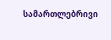სამართლებრივი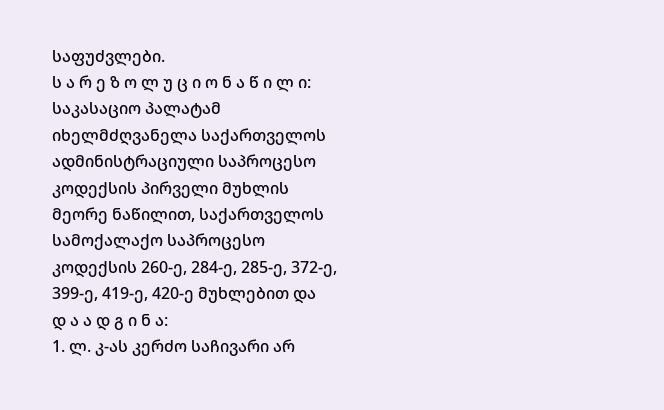საფუძვლები.
ს ა რ ე ზ ო ლ უ ც ი ო ნ ა წ ი ლ ი:
საკასაციო პალატამ იხელმძღვანელა საქართველოს ადმინისტრაციული საპროცესო კოდექსის პირველი მუხლის მეორე ნაწილით, საქართველოს სამოქალაქო საპროცესო კოდექსის 260-ე, 284-ე, 285-ე, 372-ე, 399-ე, 419-ე, 420-ე მუხლებით და
დ ა ა დ გ ი ნ ა:
1. ლ. კ-ას კერძო საჩივარი არ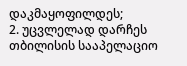დაკმაყოფილდეს;
2. უცვლელად დარჩეს თბილისის სააპელაციო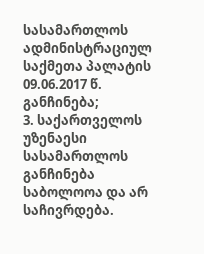სასამართლოს ადმინისტრაციულ საქმეთა პალატის 09.06.2017 წ. განჩინება;
3. საქართველოს უზენაესი სასამართლოს განჩინება საბოლოოა და არ საჩივრდება.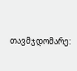თავმჯდომარე: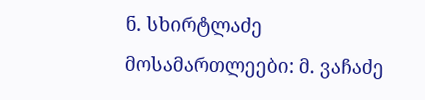ნ. სხირტლაძე
მოსამართლეები: მ. ვაჩაძე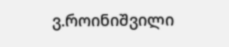ვ.როინიშვილი